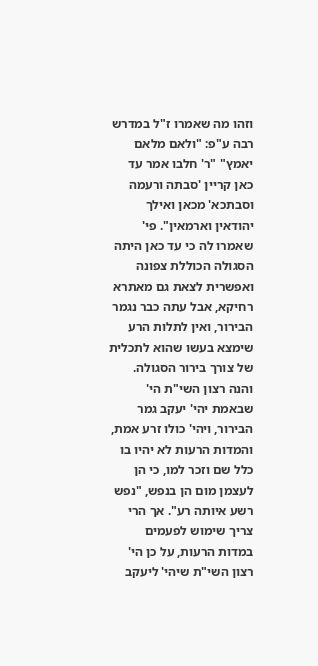וזהו מה שאמרו ז"ל במדרש רבה ע"פ: "ולאם מלאם יאמץ" "ר' חלבו אמר עד כאן קריין 'סבתה ורעמה וסבתכא' מכאן ואילך יהודאין וארמאין". פי' שאמרו לה כי עד כאן היתה הסגולה הכוללת צפונה ואפשרית לצאת גם מאתרא רחיקא, אבל עתה כבר נגמר הבירור, ואין לתלות הרע שימצא בעשו שהוא לתכלית של צורך בירור הסגולה. והנה רצון השי"ת הי' שבאמת יהי' יעקב גמר הבירור, ויהי' כולו זרע אמת, והמדות הרעות לא יהיו בו כלל שם וזכר למו, כי הן לעצמן מום הן בנפש, "נפש רשע איותה רע". אך הרי צריך שימוש לפעמים במדות הרעות, על כן הי' רצון השי"ת שיהי' ליעקב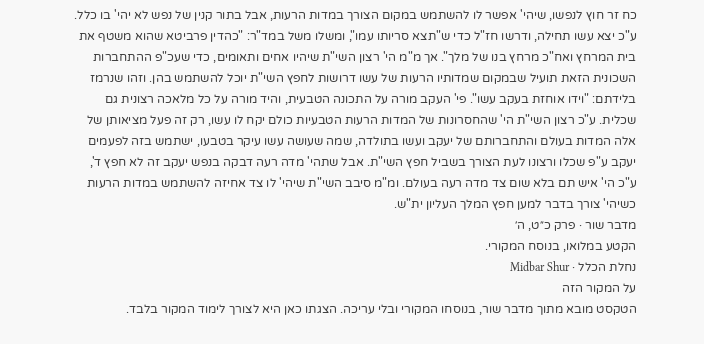כח זר חוץ לנפשו, שיהי' אפשר לו להשתמש במקום הצורך במדות הרעות, אבל בתור קנין של נפש לא יהי' בו כלל. ע"כ יצא עשו תחילה, ודרשו חז"ל כדי ש"תצא סריותו עמו", ומשלו משל במד"ר: "כהדין פרביטא שהוא משטף את בית המרחץ ואח"כ מרחץ בנו של מלך". אך מ"מ הי' רצון השי"ת שיהיו אחים ותאומים, כדי שעכ"פ ההתחברות השכונית הזאת תועיל שבמקום שמדותיו הרעות של עשו דרושות לחפץ השי"ת יוכל להשתמש בהן. וזהו שנרמז בלידתם: "וידו אוחזת בעקב עשו". פי' העקב מורה על התכונה הטבעית, והיד מורה על כל מלאכה רצונית גם שכלית. ע"כ רצון השי"ת הי' שהחסרונות של המדות הרעות הטבעיות כולם יקח לו עשו, רק זה פעל מציאותן של אלה המדות בעולם והתחברותם של יעקב ועשו בתולדה, שמה שעושה עשו עיקר בטבעו, ישתמש בזה לפעמים יעקב ע"פ שכלו ורצונו לעת הצורך בשביל חפץ השי"ת. אבל שתהי' מדה רעה דבקה בנפש יעקב זה לא חפץ ד', ע"כ הי' איש תם בלא שום צד מדה רעה בעולם. ומ"מ סיבב השי"ת שיהי' לו צד אחיזה להשתמש במדות הרעות כשיהי' צורך בדבר למען חפץ המלך העליון ית"ש.
מדבר שור · פרק כ״ט, ה׳
הקטע במלואו, בנוסח המקורי.
נחלת הכלל · Midbar Shur
על המקור הזה
הטקסט מובא מתוך מדבר שור, בנוסחו המקורי ובלי עריכה. הצגתו כאן היא לצורך לימוד המקור בלבד.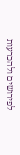לפירושים ולהכרעות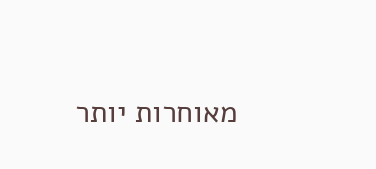מאוחרות יותר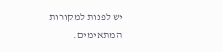יש לפנות למקורות המתאימים.